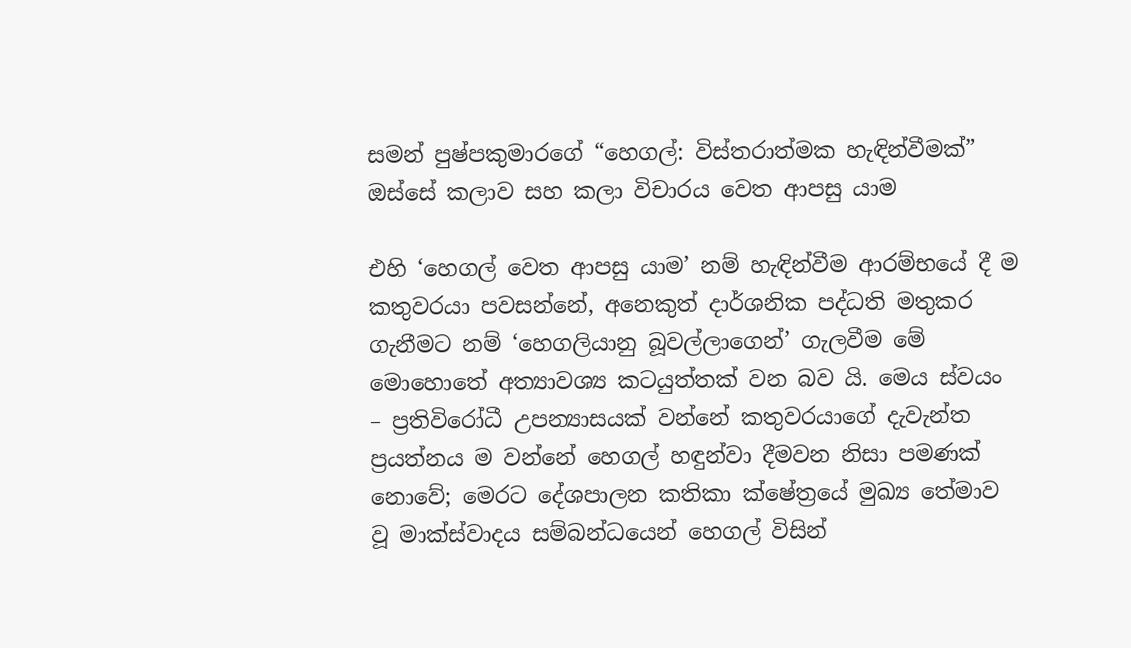සමන් පුෂ්පකුමාරගේ “හෙගල්: විස්තරාත්මක හැඳින්වීමක්” ඔස්සේ කලාව සහ කලා විචාරය වෙත ආපසු යාම

එහි ‘හෙගල් වෙත ආපසු යාම’ නම් හැඳින්වීම ආරම්භයේ දී ම කතුවරයා පවසන්නේ, අනෙකුත් දාර්ශනික පද්ධති මතුකර ගැනීමට නම් ‘හෙගලියානු බූවල්ලාගෙන්’ ගැලවීම මේ මොහොතේ අත්‍යාවශ්‍ය කටයුත්තක් වන බව යි. මෙය ස්වයං – ප්‍රතිවිරෝධී උපන්‍යාසයක් වන්නේ කතුවරයාගේ දැවැන්ත ප්‍රයත්නය ම වන්නේ හෙගල් හඳුන්වා දීමවන නිසා පමණක් නොවේ; මෙරට දේශපාලන කතිකා ක්ෂේත්‍රයේ මුඛ්‍ය තේමාව වූ මාක්ස්වාදය සම්බන්ධයෙන් හෙගල් විසින්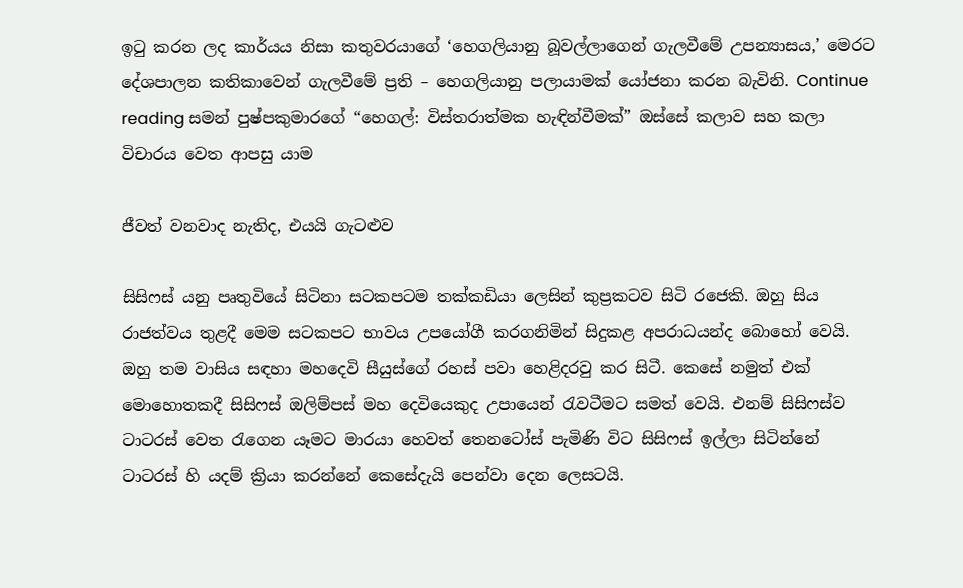ඉටු කරන ලද කාර්යය නිසා කතුවරයාගේ ‘හෙගලියානු බූවල්ලාගෙන් ගැලවීමේ උපන්‍යාසය,’ මෙරට දේශපාලන කතිකාවෙන් ගැලවීමේ ප්‍රති – හෙගලියානු පලායාමක් යෝජනා කරන බැවිනි. Continue reading සමන් පුෂ්පකුමාරගේ “හෙගල්: විස්තරාත්මක හැඳින්වීමක්” ඔස්සේ කලාව සහ කලා විචාරය වෙත ආපසු යාම

ජීවත් වනවාද නැතිද, එයයි ගැටළුව

සිසිෆස් යනු පෘතුවියේ සිටිනා සටකපටම තක්කඩියා ලෙසින් කුප්‍රකටව සිටි රජෙකි. ඔහු සිය රාජත්වය තුළදී මෙම සටකපට භාවය උපයෝගී කරගනිමින් සිදුකළ අපරාධයන්ද බොහෝ වෙයි. ඔහු තම වාසිය සඳහා මහදෙවි සීයුස්ගේ රහස් පවා හෙළිදරවු කර සිටී. කෙසේ නමුත් එක් මොහොතකදී සිසිෆස් ඔලිම්පස් මහ දෙවියෙකුද උපායෙන් ‍රැවටීමට සමත් වෙයි. එනම් සිසිෆස්ව ටාටරස් වෙත ‍රැගෙන යෑමට මාරයා හෙවත් තෙනටෝස් පැමිණි විට සිසිෆස් ඉල්ලා සිටින්නේ ටාටරස් හි යදම් ක්‍රියා කරන්නේ කෙසේදැයි පෙන්වා දෙන ලෙසටයි.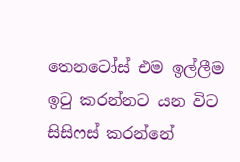තෙනටෝස් එම ඉල්ලීම ඉ‍ටු කරන්නට යන විට සිසිෆස් කරන්නේ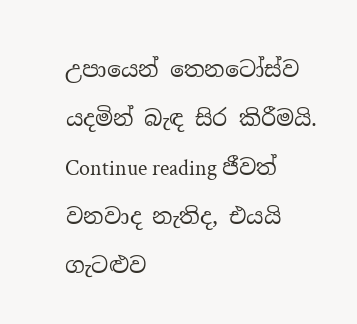උපායෙන් තෙනටෝස්ව යදමින් බැඳ සිර කිරීමයි. Continue reading ජීවත් වනවාද නැතිද, එයයි ගැටළුව